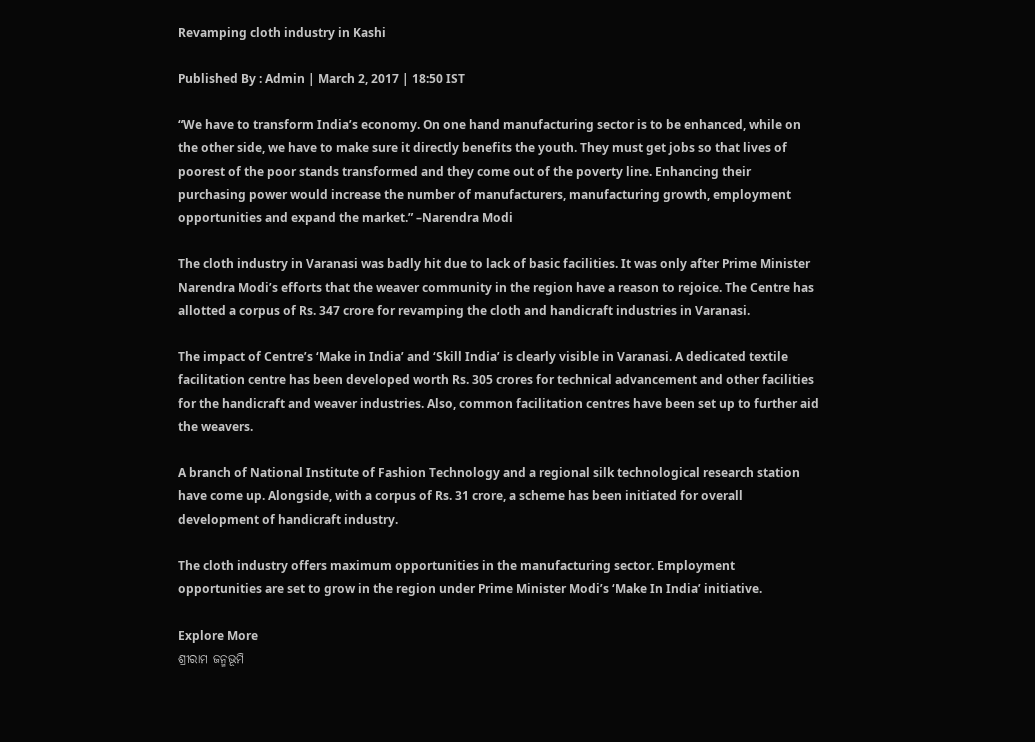Revamping cloth industry in Kashi

Published By : Admin | March 2, 2017 | 18:50 IST

“We have to transform India’s economy. On one hand manufacturing sector is to be enhanced, while on the other side, we have to make sure it directly benefits the youth. They must get jobs so that lives of poorest of the poor stands transformed and they come out of the poverty line. Enhancing their purchasing power would increase the number of manufacturers, manufacturing growth, employment opportunities and expand the market.” –Narendra Modi

The cloth industry in Varanasi was badly hit due to lack of basic facilities. It was only after Prime Minister Narendra Modi’s efforts that the weaver community in the region have a reason to rejoice. The Centre has allotted a corpus of Rs. 347 crore for revamping the cloth and handicraft industries in Varanasi.

The impact of Centre’s ‘Make in India’ and ‘Skill India’ is clearly visible in Varanasi. A dedicated textile facilitation centre has been developed worth Rs. 305 crores for technical advancement and other facilities for the handicraft and weaver industries. Also, common facilitation centres have been set up to further aid the weavers.

A branch of National Institute of Fashion Technology and a regional silk technological research station have come up. Alongside, with a corpus of Rs. 31 crore, a scheme has been initiated for overall development of handicraft industry.

The cloth industry offers maximum opportunities in the manufacturing sector. Employment opportunities are set to grow in the region under Prime Minister Modi’s ‘Make In India’ initiative.

Explore More
ଶ୍ରୀରାମ ଜନ୍ମଭୂମି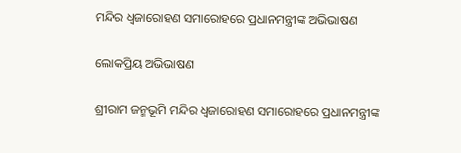ମନ୍ଦିର ଧ୍ଵଜାରୋହଣ ସମାରୋହରେ ପ୍ରଧାନମନ୍ତ୍ରୀଙ୍କ ଅଭିଭାଷଣ

ଲୋକପ୍ରିୟ ଅଭିଭାଷଣ

ଶ୍ରୀରାମ ଜନ୍ମଭୂମି ମନ୍ଦିର ଧ୍ଵଜାରୋହଣ ସମାରୋହରେ ପ୍ରଧାନମନ୍ତ୍ରୀଙ୍କ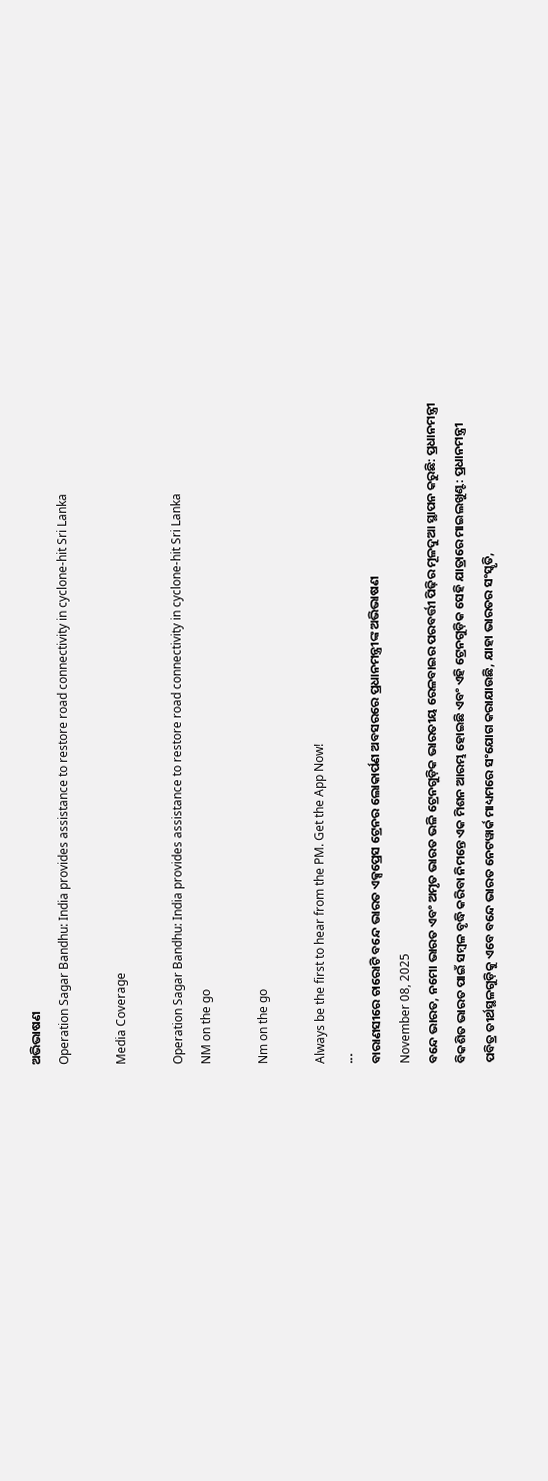ଅଭିଭାଷଣ
Operation Sagar Bandhu: India provides assistance to restore road connectivity in cyclone-hit Sri Lanka

Media Coverage

Operation Sagar Bandhu: India provides assistance to restore road connectivity in cyclone-hit Sri Lanka
NM on the go

Nm on the go

Always be the first to hear from the PM. Get the App Now!
...
ବାରାଣସୀରେ ଚାରୋଟି ବନ୍ଦେ ଭାରତ ଏକ୍ସପ୍ରେସ ଟ୍ରେନର ଲୋକାର୍ପଣ ଅବସରରେ ପ୍ରଧାନମନ୍ତ୍ରୀଙ୍କ ଅଭିଭାଷଣ
November 08, 2025
ବନ୍ଦେ ଭାରତ, ନମୋ ଭାରତ ଏବଂ ଅମୃତ ଭାରତ ଭଳି ଟ୍ରେନଗୁଡ଼ିକ ଭାରତୀୟ ରେଳବାଇର ପରବର୍ତ୍ତୀ ପିଢ଼ିର ମୂଳଦୁଆ ସ୍ଥାପନ କରୁଛି: ପ୍ରଧାନମନ୍ତ୍ରୀ
ବିକଶିତ ଭାରତ ପାଇଁ ସମ୍ବଳ ବୃଦ୍ଧି କରିବା ନିମନ୍ତେ ଏକ ମିଶନ ଆରମ୍ଭ ହୋଇଛି ଏବଂ ଏହି ଟ୍ରେନଗୁଡ଼ିକ ସେହି ଯାତ୍ରାରେ ମାଇଲଖୁଣ୍ଟ: ପ୍ରଧାନମନ୍ତ୍ରୀ
ପବିତ୍ର ତୀର୍ଥସ୍ଥଳଗୁଡ଼ିକୁ ଏବେ ବନ୍ଦେ ଭାରତ ନେଟୱାର୍କ ମାଧ୍ୟମରେ ସଂଯୋଗ କରାଯାଉଛି, ଯାହା ଭାରତର ସଂସ୍କୃତି,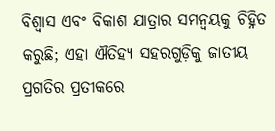ବିଶ୍ୱାସ ଏବଂ ବିକାଶ ଯାତ୍ରାର ସମନ୍ୱୟକୁ ଚିହ୍ନିତ କରୁଛି; ଏହା ଐତିହ୍ୟ ସହରଗୁଡ଼ିକୁ ଜାତୀୟ ପ୍ରଗତିର ପ୍ରତୀକରେ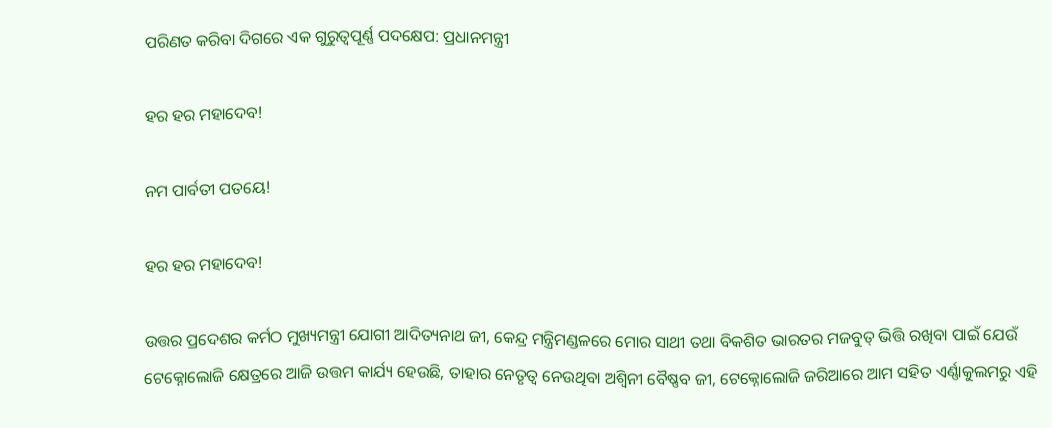ପରିଣତ କରିବା ଦିଗରେ ଏକ ଗୁରୁତ୍ୱପୂର୍ଣ୍ଣ ପଦକ୍ଷେପ: ପ୍ରଧାନମନ୍ତ୍ରୀ

ହର ହର ମହାଦେବ!

ନମ ପାର୍ବତୀ ପତୟେ!

ହର ହର ମହାଦେବ!

ଉତ୍ତର ପ୍ରଦେଶର କର୍ମଠ ମୁଖ୍ୟମନ୍ତ୍ରୀ ଯୋଗୀ ଆଦିତ୍ୟନାଥ ଜୀ, କେନ୍ଦ୍ର ମନ୍ତ୍ରିମଣ୍ଡଳରେ ମୋର ସାଥୀ ତଥା ବିକଶିତ ଭାରତର ମଜବୁତ୍ ଭିତ୍ତି ରଖିବା ପାଇଁ ଯେଉଁ ଟେକ୍ନୋଲୋଜି କ୍ଷେତ୍ରରେ ଆଜି ଉତ୍ତମ କାର୍ଯ୍ୟ ହେଉଛି, ତାହାର ନେତୃତ୍ୱ ନେଉଥିବା ଅଶ୍ୱିନୀ ବୈଷ୍ଣବ ଜୀ, ଟେକ୍ନୋଲୋଜି ଜରିଆରେ ଆମ ସହିତ ଏର୍ଣ୍ଣାକୁଲମରୁ ଏହି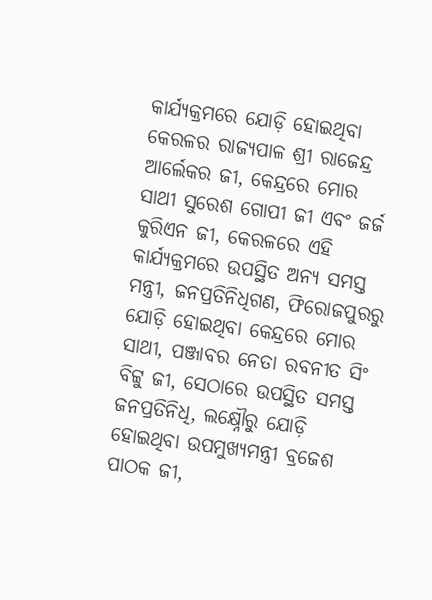କାର୍ଯ୍ୟକ୍ରମରେ ଯୋଡ଼ି ହୋଇଥିବା କେରଳର ରାଜ୍ୟପାଳ ଶ୍ରୀ ରାଜେନ୍ଦ୍ର ଆର୍ଲେକର ଜୀ, କେନ୍ଦ୍ରରେ ମୋର ସାଥୀ ସୁରେଶ ଗୋପୀ ଜୀ ଏବଂ ଜର୍ଜ କୁରିଏନ ଜୀ, କେରଳରେ ଏହି କାର୍ଯ୍ୟକ୍ରମରେ ଉପସ୍ଥିତ ଅନ୍ୟ ସମସ୍ତ ମନ୍ତ୍ରୀ, ଜନପ୍ରତିନିଧିଗଣ, ଫିରୋଜପୁରରୁ ଯୋଡ଼ି ହୋଇଥିବା କେନ୍ଦ୍ରରେ ମୋର ସାଥୀ, ପଞ୍ଜାବର ନେତା ରବନୀତ ସିଂ ବିଟ୍ଟୁ ଜୀ, ସେଠାରେ ଉପସ୍ଥିତ ସମସ୍ତ ଜନପ୍ରତିନିଧି, ଲକ୍ଷ୍ନୌରୁ ଯୋଡ଼ି ହୋଇଥିବା ଉପମୁଖ୍ୟମନ୍ତ୍ରୀ ବ୍ରଜେଶ ପାଠକ ଜୀ,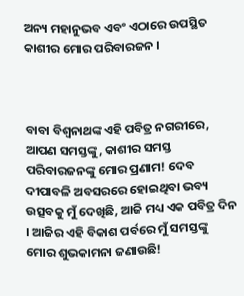ଅନ୍ୟ ମହାନୁଭବ ଏବଂ ଏଠାରେ ଉପସ୍ଥିତ କାଶୀର ମୋର ପରିବାରଜନ ।



ବାବା ବିଶ୍ୱନାଥଙ୍କ ଏହି ପବିତ୍ର ନଗରୀରେ, ଆପଣ ସମସ୍ତଙ୍କୁ, କାଶୀର ସମସ୍ତ ପରିବାରଜନଙ୍କୁ ମୋର ପ୍ରଣାମ! ଦେବ ଦୀପାବଳି ଅବସରରେ ହୋଇଥିବା ଭବ୍ୟ ଉତ୍ସବକୁ ମୁଁ ଦେଖିଛି, ଆଜି ମଧ୍ୟ ଏକ ପବିତ୍ର ଦିନ । ଆଜିର ଏହି ବିକାଶ ପର୍ବରେ ମୁଁ ସମସ୍ତଙ୍କୁ ମୋର ଶୁଭକାମନା ଜଣାଉଛି!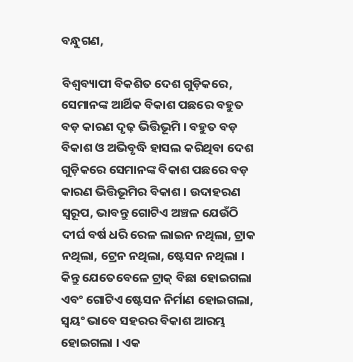ବନ୍ଧୁଗଣ,

ବିଶ୍ୱବ୍ୟାପୀ ବିକଶିତ ଦେଶ ଗୁଡ଼ିକରେ, ସେମାନଙ୍କ ଆର୍ଥିକ ବିକାଶ ପଛରେ ବହୁତ ବଡ଼ କାରଣ ଦୃଢ଼ ଭିତ୍ତିଭୂମି । ବହୁତ ବଡ଼ ବିକାଶ ଓ ଅଭିବୃଦ୍ଧି ହାସଲ କରିଥିବା ଦେଶ ଗୁଡ଼ିକରେ ସେମାନଙ୍କ ବିକାଶ ପଛରେ ବଡ଼ କାରଣ ଭିତ୍ତିଭୂମିର ବିକାଶ । ଉଦାହରଣ ସ୍ୱରୂପ, ଭାବନ୍ତୁ ଗୋଟିଏ ଅଞ୍ଚଳ ଯେଉଁଠି ଦୀର୍ଘ ବର୍ଷ ଧରି ରେଳ ଲାଇନ ନଥିଲା, ଟ୍ରାକ ନଥିଲା, ଟ୍ରେନ ନଥିଲା, ଷ୍ଟେସନ ନଥିଲା । କିନ୍ତୁ ଯେତେବେଳେ ଟ୍ରାକ୍ ବିଛା ହୋଇଗଲା ଏବଂ ଗୋଟିଏ ଷ୍ଟେସନ ନିର୍ମାଣ ହୋଇଗଲା, ସ୍ୱୟଂ ଭାବେ ସହରର ବିକାଶ ଆରମ୍ଭ ହୋଇଗଲା । ଏକ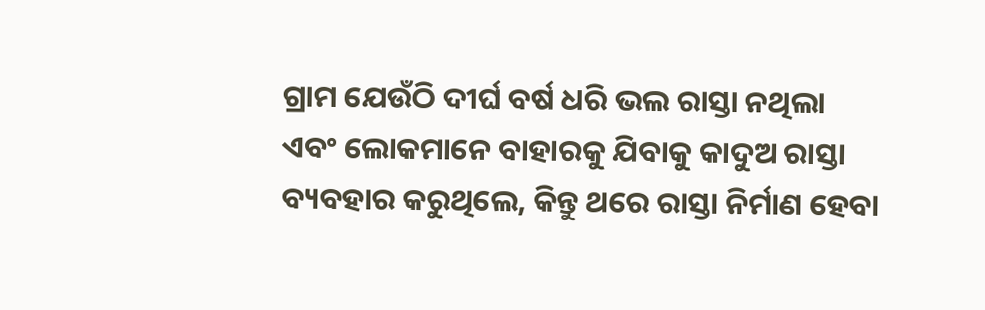ଗ୍ରାମ ଯେଉଁଠି ଦୀର୍ଘ ବର୍ଷ ଧରି ଭଲ ରାସ୍ତା ନଥିଲା ଏବଂ ଲୋକମାନେ ବାହାରକୁ ଯିବାକୁ କାଦୁଅ ରାସ୍ତା ବ୍ୟବହାର କରୁଥିଲେ, କିନ୍ତୁ ଥରେ ରାସ୍ତା ନିର୍ମାଣ ହେବା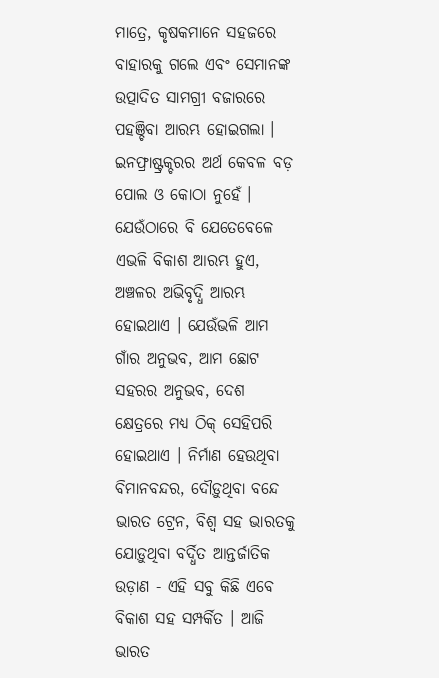ମାତ୍ରେ, କୃଷକମାନେ ସହଜରେ ବାହାରକୁ ଗଲେ ଏବଂ ସେମାନଙ୍କ ଉତ୍ପାଦିତ ସାମଗ୍ରୀ ବଜାରରେ ପହଞ୍ଚିବା ଆରମ୍ଭ ହୋଇଗଲା । ଇନଫ୍ରାଷ୍ଟ୍ରକ୍ଚରର ଅର୍ଥ କେବଳ ବଡ଼ ପୋଲ ଓ କୋଠା ନୁହେଁ । ଯେଉଁଠାରେ ବି ଯେତେବେଳେ ଏଭଳି ବିକାଶ ଆରମ୍ଭ ହୁଏ, ଅଞ୍ଚଳର ଅଭିବୃଦ୍ଧି ଆରମ୍ଭ ହୋଇଥାଏ । ଯେଉଁଭଳି ଆମ ଗାଁର ଅନୁଭବ, ଆମ ଛୋଟ ସହରର ଅନୁଭବ, ଦେଶ କ୍ଷେତ୍ରରେ ମଧ୍ୟ ଠିକ୍ ସେହିପରି ହୋଇଥାଏ । ନିର୍ମାଣ ହେଉଥିବା ବିମାନବନ୍ଦର, ଦୌଡ଼ୁଥିବା ବନ୍ଦେ ଭାରତ ଟ୍ରେନ, ବିଶ୍ୱ ସହ ଭାରତକୁ ଯୋଡ଼ୁଥିବା ବର୍ଦ୍ଧିତ ଆନ୍ତର୍ଜାତିକ ଉଡ଼ାଣ - ଏହି ସବୁ କିଛି ଏବେ ବିକାଶ ସହ ସମ୍ପର୍କିତ । ଆଜି ଭାରତ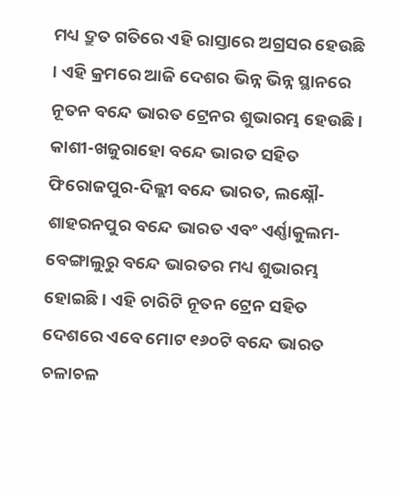ମଧ୍ୟ ଦ୍ରୁତ ଗତିରେ ଏହି ରାସ୍ତାରେ ଅଗ୍ରସର ହେଉଛି । ଏହି କ୍ରମରେ ଆଜି ଦେଶର ଭିନ୍ନ ଭିନ୍ନ ସ୍ଥାନରେ ନୂତନ ବନ୍ଦେ ଭାରତ ଟ୍ରେନର ଶୁଭାରମ୍ଭ ହେଉଛି । କାଶୀ-ଖଜୁରାହୋ ବନ୍ଦେ ଭାରତ ସହିତ ଫିରୋଜପୁର-ଦିଲ୍ଲୀ ବନ୍ଦେ ଭାରତ, ଲକ୍ଷ୍ନୌ-ଶାହରନପୁର ବନ୍ଦେ ଭାରତ ଏବଂ ଏର୍ଣ୍ଣାକୁଲମ- ବେଙ୍ଗାଲୁରୁ ବନ୍ଦେ ଭାରତର ମଧ୍ୟ ଶୁଭାରମ୍ଭ ହୋଇଛି । ଏହି ଚାରିଟି ନୂତନ ଟ୍ରେନ ସହିତ ଦେଶରେ ଏବେ ମୋଟ ୧୬୦ଟି ବନ୍ଦେ ଭାରତ ଚଳାଚଳ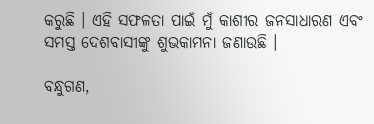କରୁଛି । ଏହି ସଫଳତା ପାଇଁ ମୁଁ କାଶୀର ଜନସାଧାରଣ ଏବଂ ସମସ୍ତ ଦେଶବାସୀଙ୍କୁ ଶୁଭକାମନା ଜଣାଉଛି ।

ବନ୍ଧୁଗଣ,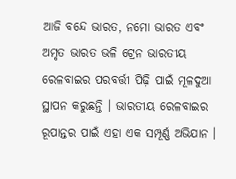ଆଜି ବନ୍ଦେ ଭାରତ, ନମୋ ଭାରତ ଏବଂ ଅମୃତ ଭାରତ ଭଳି ଟ୍ରେନ ଭାରତୀୟ ରେଳବାଇର ପରବର୍ତ୍ତୀ ପିଢ଼ି ପାଇଁ ମୂଳଦୁଆ ସ୍ଥାପନ କରୁଛନ୍ତି । ଭାରତୀୟ ରେଳବାଇର ରୂପାନ୍ତର ପାଇଁ ଏହା ଏକ ସମ୍ପୂର୍ଣ୍ଣ ଅଭିଯାନ ।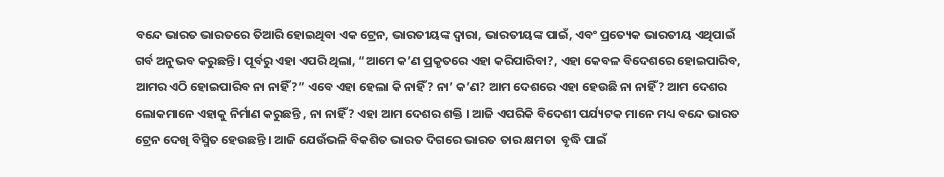ବନ୍ଦେ ଭାରତ ଭାରତରେ ତିଆରି ହୋଇଥିବା ଏକ ଟ୍ରେନ, ଭାରତୀୟଙ୍କ ଦ୍ୱାରା, ଭାରତୀୟଙ୍କ ପାଇଁ, ଏବଂ ପ୍ରତ୍ୟେକ ଭାରତୀୟ ଏଥିପାଇଁ ଗର୍ବ ଅନୁଭବ କରୁଛନ୍ତି । ପୂର୍ବରୁ ଏହା ଏପରି ଥିଲା, “ଆମେ କ’ଣ ପ୍ରକୃତରେ ଏହା କରିପାରିବା?, ଏହା କେବଳ ବିଦେଶରେ ହୋଇପାରିବ, ଆମର ଏଠି ହୋଇପାରିବ ନା ନାହିଁ?” ଏବେ ଏହା ହେଲା କି ନାହିଁ? ନା’ କ’ଣ? ଆମ ଦେଶରେ ଏହା ହେଉଛି ନା ନାହିଁ? ଆମ ଦେଶର ଲୋକମାନେ ଏହାକୁ ନିର୍ମାଣ କରୁଛନ୍ତି , ନା ନାହିଁ? ଏହା ଆମ ଦେଶର ଶକ୍ତି । ଆଜି ଏପରିକି ବିଦେଶୀ ପର୍ଯ୍ୟଟକ ମାନେ ମଧ୍ୟ ବନ୍ଦେ ଭାରତ ଟ୍ରେନ ଦେଖି ବିସ୍ମିତ ହେଉଛନ୍ତି । ଆଜି ଯେଉଁଭଳି ବିକଶିତ ଭାରତ ଦିଗରେ ଭାରତ ତାର କ୍ଷମତା  ବୃଦ୍ଧି ପାଇଁ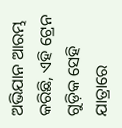ଅଭିଯାନ ଆରମ୍ଭ କରିଛି, ଏହି ଟ୍ରେନ ଗୁଡ଼ିକ ସେହି ଯାତ୍ରାରେ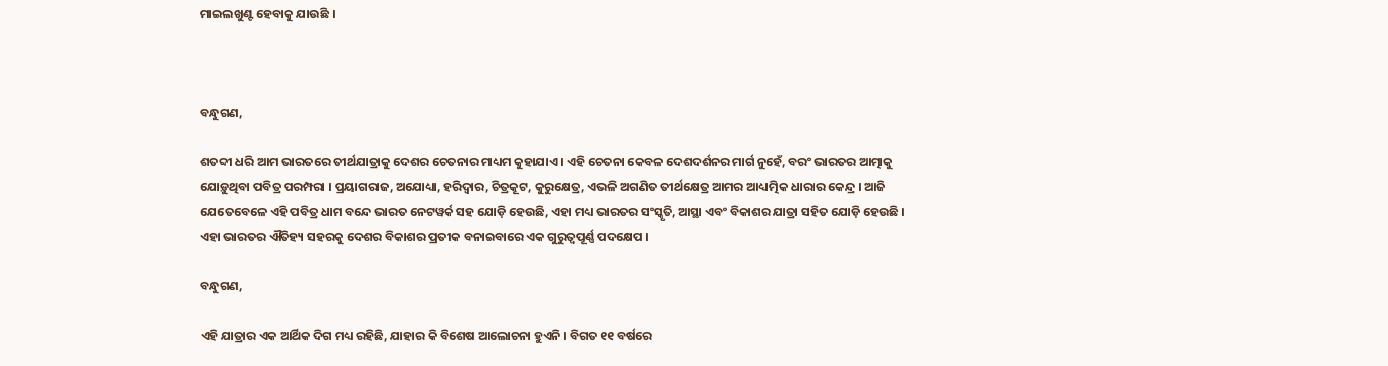ମାଇଲଖୁଣ୍ଟ ହେବାକୁ ଯାଉଛି ।



ବନ୍ଧୁଗଣ,

ଶତବ୍ଦୀ ଧରି ଆମ ଭାରତରେ ତୀର୍ଥଯାତ୍ରାକୁ ଦେଶର ଚେତନାର ମାଧ୍ୟମ କୁହାଯାଏ । ଏହି ଚେତନା କେବଳ ଦେଶଦର୍ଶନର ମାର୍ଗ ନୁହେଁ, ବରଂ ଭାରତର ଆତ୍ମାକୁ ଯୋଡ଼ୁଥିବା ପବିତ୍ର ପରମ୍ପରା । ପ୍ରୟାଗରାଜ, ଅଯୋଧ୍ୟା, ହରିଦ୍ୱାର, ଚିତ୍ରକୂଟ, କୁରୁକ୍ଷେତ୍ର, ଏଭଳି ଅଗଣିତ ତୀର୍ଥକ୍ଷେତ୍ର ଆମର ଆଧ୍ୟାତ୍ମିକ ଧାରାର କେନ୍ଦ୍ର । ଆଜି ଯେତେବେଳେ ଏହି ପବିତ୍ର ଧାମ ବନ୍ଦେ ଭାରତ ନେଟୱର୍କ ସହ ଯୋଡ଼ି ହେଉଛି, ଏହା ମଧ୍ୟ ଭାରତର ସଂସ୍କୃତି, ଆସ୍ଥା ଏବଂ ବିକାଶର ଯାତ୍ରା ସହିତ ଯୋଡ଼ି ହେଉଛି । ଏହା ଭାରତର ଐତିହ୍ୟ ସହରକୁ ଦେଶର ବିକାଶର ପ୍ରତୀକ ବନାଇବାରେ ଏକ ଗୁରୁତ୍ୱପୂର୍ଣ୍ଣ ପଦକ୍ଷେପ ।

ବନ୍ଧୁଗଣ,

ଏହି ଯାତ୍ରାର ଏକ ଆର୍ଥିକ ଦିଗ ମଧ୍ୟ ରହିଛି, ଯାହାର କି ବିଶେଷ ଆଲୋଚନା ହୁଏନି । ବିଗତ ୧୧ ବର୍ଷରେ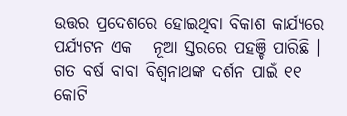ଉତ୍ତର ପ୍ରଦେଶରେ ହୋଇଥିବା ବିକାଶ କାର୍ଯ୍ୟରେ ପର୍ଯ୍ୟଟନ ଏକ   ନୂଆ ସ୍ତରରେ ପହଞ୍ଚି ପାରିଛି । ଗତ ବର୍ଷ ବାବା ବିଶ୍ୱନାଥଙ୍କ ଦର୍ଶନ ପାଇଁ ୧୧ କୋଟି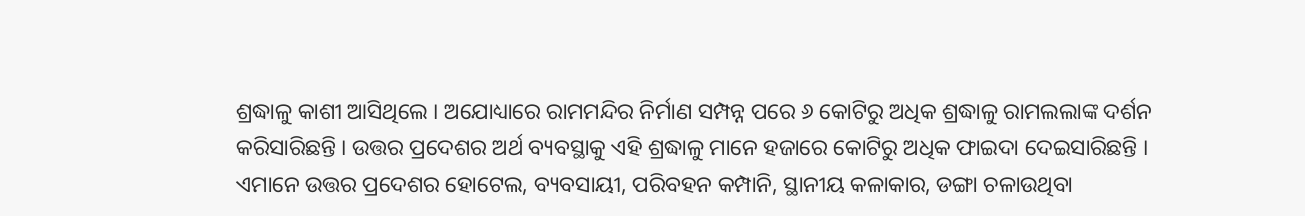ଶ୍ରଦ୍ଧାଳୁ କାଶୀ ଆସିଥିଲେ । ଅଯୋଧ୍ୟାରେ ରାମମନ୍ଦିର ନିର୍ମାଣ ସମ୍ପନ୍ନ ପରେ ୬ କୋଟିରୁ ଅଧିକ ଶ୍ରଦ୍ଧାଳୁ ରାମଲଲାଙ୍କ ଦର୍ଶନ କରିସାରିଛନ୍ତି । ଉତ୍ତର ପ୍ରଦେଶର ଅର୍ଥ ବ୍ୟବସ୍ଥାକୁ ଏହି ଶ୍ରଦ୍ଧାଳୁ ମାନେ ହଜାରେ କୋଟିରୁ ଅଧିକ ଫାଇଦା ଦେଇସାରିଛନ୍ତି । ଏମାନେ ଉତ୍ତର ପ୍ରଦେଶର ହୋଟେଲ, ବ୍ୟବସାୟୀ, ପରିବହନ କମ୍ପାନି, ସ୍ଥାନୀୟ କଳାକାର, ଡଙ୍ଗା ଚଳାଉଥିବା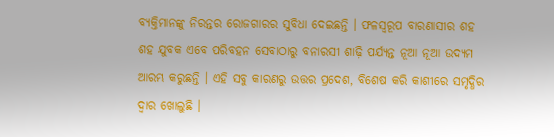ବ୍ୟକ୍ତିମାନଙ୍କୁ ନିରନ୍ତର ରୋଜଗାରର ସୁବିଧା ଦେଇଛନ୍ତି । ଫଳସ୍ୱରୂପ ବାରଣାସୀର ଶହ ଶହ ଯୁବକ ଏବେ ପରିବହନ ସେବାଠାରୁ ବନାରସୀ ଶାଢ଼ି ପର୍ଯ୍ୟନ୍ତ ନୂଆ ନୂଆ ଉଦ୍ୟମ ଆରମ୍ଭ କରୁଛନ୍ତି । ଏହି ସବୁ କାରଣରୁ ଉତ୍ତର ପ୍ରଦେଶ, ବିଶେଷ କରି କାଶୀରେ ସମୃଦ୍ଧିର ଦ୍ୱାର ଖୋଲୁଛି ।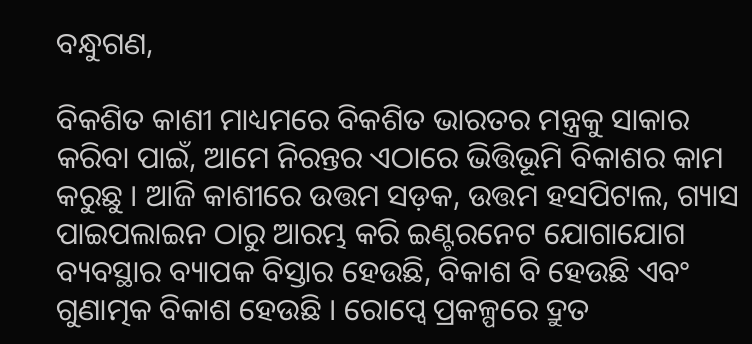ବନ୍ଧୁଗଣ,

ବିକଶିତ କାଶୀ ମାଧ୍ୟମରେ ବିକଶିତ ଭାରତର ମନ୍ତ୍ରକୁ ସାକାର କରିବା ପାଇଁ, ଆମେ ନିରନ୍ତର ଏଠାରେ ଭିତ୍ତିଭୂମି ବିକାଶର କାମ କରୁଛୁ । ଆଜି କାଶୀରେ ଉତ୍ତମ ସଡ଼କ, ଉତ୍ତମ ହସପିଟାଲ, ଗ୍ୟାସ ପାଇପଲାଇନ ଠାରୁ ଆରମ୍ଭ କରି ଇଣ୍ଟରନେଟ ଯୋଗାଯୋଗ ବ୍ୟବସ୍ଥାର ବ୍ୟାପକ ବିସ୍ତାର ହେଉଛି, ବିକାଶ ବି ହେଉଛି ଏବଂ ଗୁଣାତ୍ମକ ବିକାଶ ହେଉଛି । ରୋପ୍ୱେ ପ୍ରକଳ୍ପରେ ଦ୍ରୁତ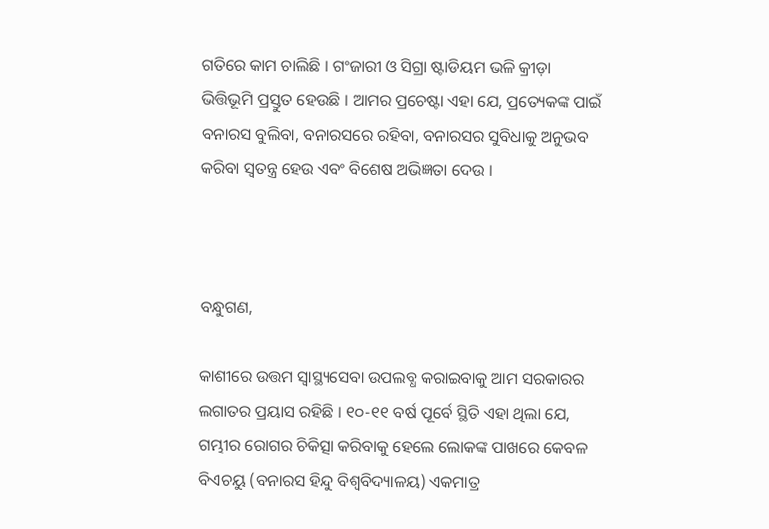ଗତିରେ କାମ ଚାଲିଛି । ଗଂଜାରୀ ଓ ସିଗ୍ରା ଷ୍ଟାଡିୟମ ଭଳି କ୍ରୀଡ଼ା ଭିତ୍ତିଭୂମି ପ୍ରସ୍ତୁତ ହେଉଛି । ଆମର ପ୍ରଚେଷ୍ଟା ଏହା ଯେ, ପ୍ରତ୍ୟେକଙ୍କ ପାଇଁ ବନାରସ ବୁଲିବା, ବନାରସରେ ରହିବା, ବନାରସର ସୁବିଧାକୁ ଅନୁଭବ କରିବା ସ୍ୱତନ୍ତ୍ର ହେଉ ଏବଂ ବିଶେଷ ଅଭିଜ୍ଞତା ଦେଉ ।



ବନ୍ଧୁଗଣ,

କାଶୀରେ ଉତ୍ତମ ସ୍ୱାସ୍ଥ୍ୟସେବା ଉପଲବ୍ଧ କରାଇବାକୁ ଆମ ସରକାରର ଲଗାତର ପ୍ରୟାସ ରହିଛି । ୧୦-୧୧ ବର୍ଷ ପୂର୍ବେ ସ୍ଥିତି ଏହା ଥିଲା ଯେ, ଗମ୍ଭୀର ରୋଗର ଚିକିତ୍ସା କରିବାକୁ ହେଲେ ଲୋକଙ୍କ ପାଖରେ କେବଳ ବିଏଚୟୁ (ବନାରସ ହିନ୍ଦୁ ବିଶ୍ୱବିଦ୍ୟାଳୟ) ଏକମାତ୍ର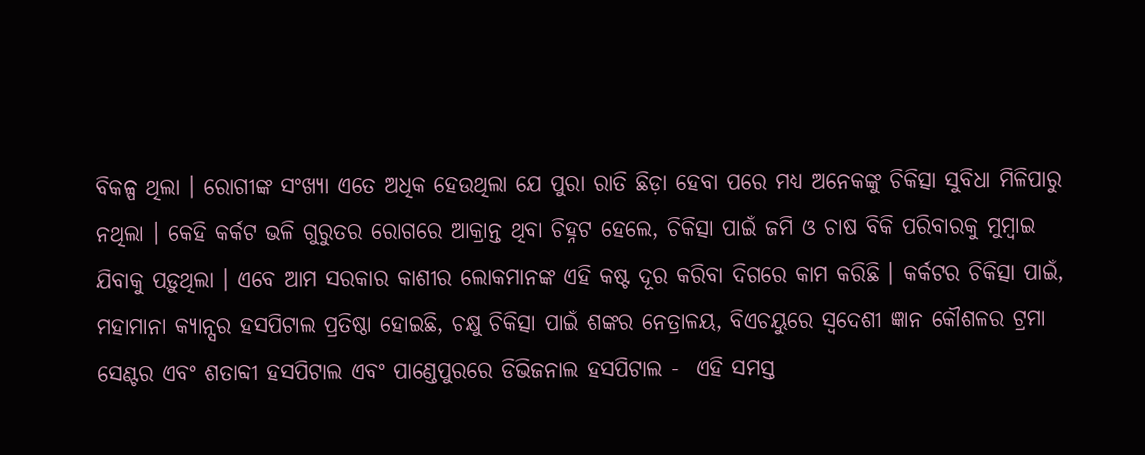ବିକଳ୍ପ ଥିଲା । ରୋଗୀଙ୍କ ସଂଖ୍ୟା ଏତେ ଅଧିକ ହେଉଥିଲା ଯେ ପୁରା ରାତି ଛିଡ଼ା ହେବା ପରେ ମଧ୍ୟ ଅନେକଙ୍କୁ ଚିକିତ୍ସା ସୁବିଧା ମିଳିପାରୁ ନଥିଲା । କେହି କର୍କଟ ଭଳି ଗୁରୁତର ରୋଗରେ ଆକ୍ରାନ୍ତ ଥିବା ଚିହ୍ନଟ ହେଲେ, ଚିକିତ୍ସା ପାଇଁ ଜମି ଓ ଚାଷ ବିକି ପରିବାରକୁ ମୁମ୍ବାଇ ଯିବାକୁ ପଡ଼ୁଥିଲା । ଏବେ ଆମ ସରକାର କାଶୀର ଲୋକମାନଙ୍କ ଏହି କଷ୍ଟ ଦୂର କରିବା ଦିଗରେ କାମ କରିଛି । କର୍କଟର ଚିକିତ୍ସା ପାଇଁ, ମହାମାନା କ୍ୟାନ୍ସର ହସପିଟାଲ ପ୍ରତିଷ୍ଠା ହୋଇଛି, ଚକ୍ଷୁ ଚିକିତ୍ସା ପାଇଁ ଶଙ୍କର ନେତ୍ରାଳୟ, ବିଏଚୟୁରେ ସ୍ୱଦେଶୀ ଜ୍ଞାନ କୌଶଳର ଟ୍ରମା ସେଣ୍ଟର ଏବଂ ଶତାବ୍ଦୀ ହସପିଟାଲ ଏବଂ ପାଣ୍ଡେପୁରରେ ଡିଭିଜନାଲ ହସପିଟାଲ -  ଏହି ସମସ୍ତ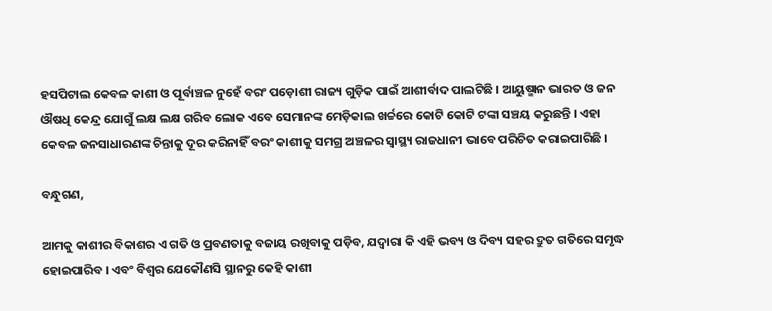ହସପିଟାଲ କେବଳ କାଶୀ ଓ ପୂର୍ବାଞ୍ଚଳ ନୁହେଁ ବରଂ ପଡ଼ୋଶୀ ରାଜ୍ୟ ଗୁଡ଼ିକ ପାଇଁ ଆଶୀର୍ବାଦ ପାଲଟିଛି । ଆୟୁଷ୍ମାନ ଭାରତ ଓ ଜନ ଔଷଧି କେନ୍ଦ୍ର ଯୋଗୁଁ ଲକ୍ଷ ଲକ୍ଷ ଗରିବ ଲୋକ ଏବେ ସେମାନଙ୍କ ମେଡ଼ିକାଲ ଖର୍ଚ୍ଚରେ କୋଟି କୋଟି ଟଙ୍କା ସଞ୍ଚୟ କରୁଛନ୍ତି । ଏହା କେବଳ ଜନସାଧାରଣଙ୍କ ଚିନ୍ତାକୁ ଦୂର କରିନାହିଁ ବରଂ କାଶୀକୁ ସମଗ୍ର ଅଞ୍ଚଳର ସ୍ୱାସ୍ଥ୍ୟ ରାଜଧାନୀ ଭାବେ ପରିଚିତ କରାଇପାରିଛି ।

ବନ୍ଧୁଗଣ,

ଆମକୁ କାଶୀର ବିକାଶର ଏ ଗତି ଓ ପ୍ରବଣତାକୁ ବଜାୟ ରଖିବାକୁ ପଡ଼ିବ, ଯଦ୍ୱାରା କି ଏହି ଭବ୍ୟ ଓ ଦିବ୍ୟ ସହର ଦ୍ରୁତ ଗତିରେ ସମୃଦ୍ଧ ହୋଇପାରିବ । ଏବଂ ବିଶ୍ୱର ଯେକୌଣସି ସ୍ଥାନରୁ କେହି କାଶୀ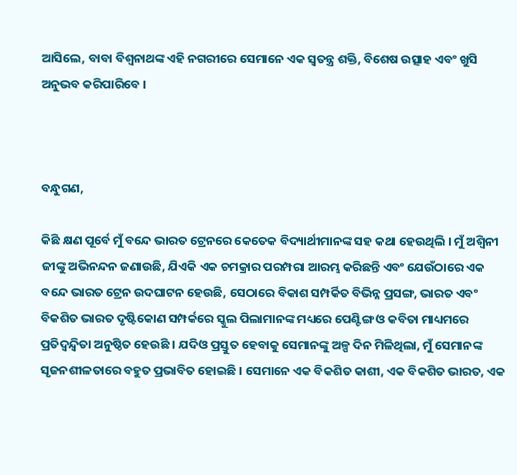ଆସିଲେ, ବାବା ବିଶ୍ୱନାଥଙ୍କ ଏହି ନଗରୀରେ ସେମାନେ ଏକ ସ୍ୱତନ୍ତ୍ର ଶକ୍ତି, ବିଶେଷ ଉତ୍ସାହ ଏବଂ ଖୁସି ଅନୁଭବ କରିପାରିବେ ।



ବନ୍ଧୁଗଣ,

କିଛି କ୍ଷଣ ପୂର୍ବେ ମୁଁ ବନ୍ଦେ ଭାରତ ଟ୍ରେନରେ କେତେକ ବିଦ୍ୟାର୍ଥୀମାନଙ୍କ ସହ କଥା ହେଉଥିଲି । ମୁଁ ଅଶ୍ୱିନୀ ଜୀଙ୍କୁ ଅଭିନନ୍ଦନ ଜଣାଉଛି, ଯିଏକି ଏକ ଚମକ୍ରାର ପରମ୍ପରା ଆରମ୍ଭ କରିଛନ୍ତି ଏବଂ ଯେଉଁଠାରେ ଏକ ବନ୍ଦେ ଭାରତ ଟ୍ରେନ ଉଦଘାଟନ ହେଉଛି, ସେଠାରେ ବିକାଶ ସମ୍ପର୍କିତ ବିଭିନ୍ନ ପ୍ରସଙ୍ଗ, ଭାରତ ଏବଂ ବିକଶିତ ଭାରତ ଦୃଷ୍ଟିକୋଣ ସମ୍ପର୍କରେ ସ୍କୁଲ ପିଲାମାନଙ୍କ ମଧ୍ୟରେ ପେଣ୍ଟିଙ୍ଗ ଓ କବିତା ମାଧ୍ୟମରେ ପ୍ରତିଦ୍ୱନ୍ଦ୍ୱିତା ଅନୁଷ୍ଠିତ ହେଉଛି । ଯଦିଓ ପ୍ରସ୍ତୁତ ହେବାକୁ ସେମାନଙ୍କୁ ଅଳ୍ପ ଦିନ ମିଳିଥିଲା, ମୁଁ ସେମାନଙ୍କ ସୃଜନଶୀଳତାରେ ବହୁତ ପ୍ରଭାବିତ ହୋଇଛି । ସେମାନେ ଏକ ବିକଶିତ କାଶୀ, ଏକ ବିକଶିତ ଭାରତ, ଏକ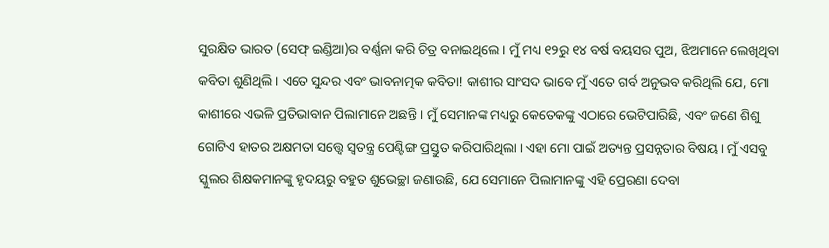ସୁରକ୍ଷିତ ଭାରତ (ସେଫ୍ ଇଣ୍ଡିଆ)ର ବର୍ଣ୍ଣନା କରି ଚିତ୍ର ବନାଇଥିଲେ । ମୁଁ ମଧ୍ୟ ୧୨ରୁ ୧୪ ବର୍ଷ ବୟସର ପୁଅ, ଝିଅମାନେ ଲେଖିଥିବା କବିତା ଶୁଣିଥିଲି । ଏତେ ସୁନ୍ଦର ଏବଂ ଭାବନାତ୍ମକ କବିତା! କାଶୀର ସାଂସଦ ଭାବେ ମୁଁ ଏତେ ଗର୍ବ ଅନୁଭବ କରିଥିଲି ଯେ, ମୋ କାଶୀରେ ଏଭଳି ପ୍ରତିଭାବାନ ପିଲାମାନେ ଅଛନ୍ତି । ମୁଁ ସେମାନଙ୍କ ମଧ୍ୟରୁ କେତେକଙ୍କୁ ଏଠାରେ ଭେଟିପାରିଛି, ଏବଂ ଜଣେ ଶିଶୁ ଗୋଟିଏ ହାତର ଅକ୍ଷମତା ସତ୍ତ୍ୱେ ସ୍ୱତନ୍ତ୍ର ପେଣ୍ଟିଙ୍ଗ ପ୍ରସ୍ତୁତ କରିପାରିଥିଲା । ଏହା ମୋ ପାଇଁ ଅତ୍ୟନ୍ତ ପ୍ରସନ୍ନତାର ବିଷୟ । ମୁଁ ଏସବୁ ସ୍କୁଲର ଶିକ୍ଷକମାନଙ୍କୁ ହୃଦୟରୁ ବହୁତ ଶୁଭେଚ୍ଛା ଜଣାଉଛି, ଯେ ସେମାନେ ପିଲାମାନଙ୍କୁ ଏହି ପ୍ରେରଣା ଦେବା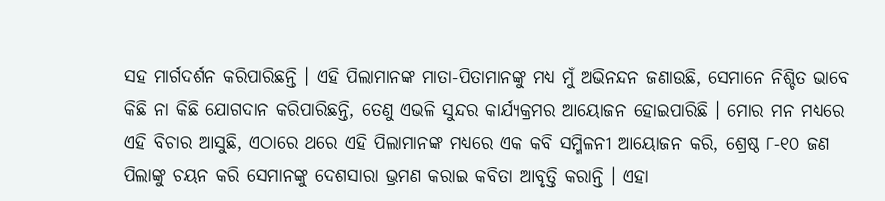ସହ ମାର୍ଗଦର୍ଶନ କରିପାରିଛନ୍ତି । ଏହି ପିଲାମାନଙ୍କ ମାତା-ପିତାମାନଙ୍କୁ ମଧ୍ୟ ମୁଁ ଅଭିନନ୍ଦନ ଜଣାଉଛି, ସେମାନେ ନିଶ୍ଚିତ ଭାବେ କିଛି ନା କିଛି ଯୋଗଦାନ କରିପାରିଛନ୍ତି, ତେଣୁ ଏଭଳି ସୁନ୍ଦର କାର୍ଯ୍ୟକ୍ରମର ଆୟୋଜନ ହୋଇପାରିଛି । ମୋର ମନ ମଧ୍ୟରେ ଏହି ବିଚାର ଆସୁଛି, ଏଠାରେ ଥରେ ଏହି ପିଲାମାନଙ୍କ ମଧ୍ୟରେ ଏକ କବି ସମ୍ମିଳନୀ ଆୟୋଜନ କରି, ଶ୍ରେଷ୍ଠ ୮-୧୦ ଜଣ ପିଲାଙ୍କୁ ଚୟନ କରି ସେମାନଙ୍କୁ ଦେଶସାରା ଭ୍ରମଣ କରାଇ କବିତା ଆବୃତ୍ତି କରାନ୍ତି । ଏହା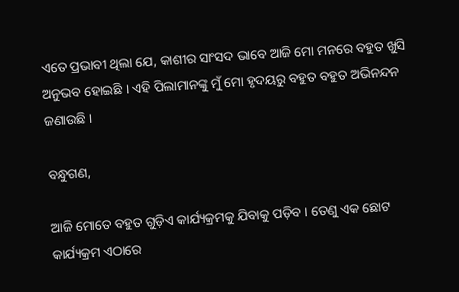ଏତେ ପ୍ରଭାବୀ ଥିଲା ଯେ, କାଶୀର ସାଂସଦ ଭାବେ ଆଜି ମୋ ମନରେ ବହୁତ ଖୁସି ଅନୁଭବ ହୋଇଛି । ଏହି ପିଲାମାନଙ୍କୁ ମୁଁ ମୋ ହୃଦୟରୁ ବହୁତ ବହୁତ ଅଭିନନ୍ଦନ ଜଣାଉଛି ।

ବନ୍ଧୁଗଣ,

ଆଜି ମୋତେ ବହୁତ ଗୁଡ଼ିଏ କାର୍ଯ୍ୟକ୍ରମକୁ ଯିବାକୁ ପଡ଼ିବ । ତେଣୁ ଏକ ଛୋଟ କାର୍ଯ୍ୟକ୍ରମ ଏଠାରେ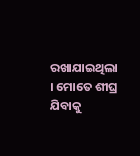ରଖାଯାଇଥିଲା । ମୋତେ ଶୀଘ୍ର ଯିବାକୁ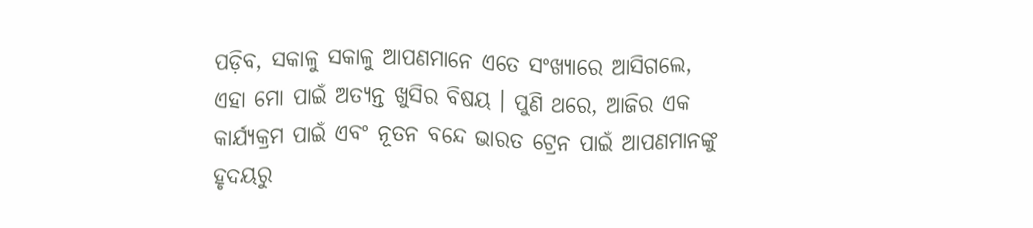ପଡ଼ିବ, ସକାଳୁ ସକାଳୁ ଆପଣମାନେ ଏତେ ସଂଖ୍ୟାରେ ଆସିଗଲେ, ଏହା ମୋ ପାଇଁ ଅତ୍ୟନ୍ତ ଖୁସିର ବିଷୟ । ପୁଣି ଥରେ, ଆଜିର ଏକ କାର୍ଯ୍ୟକ୍ରମ ପାଇଁ ଏବଂ ନୂତନ ବନ୍ଦେ ଭାରତ ଟ୍ରେନ ପାଇଁ ଆପଣମାନଙ୍କୁ ହୃଦୟରୁ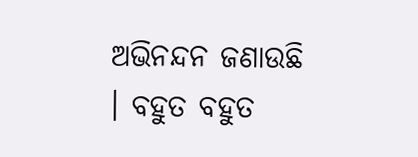ଅଭିନନ୍ଦନ ଜଣାଉଛି । ବହୁତ ବହୁତ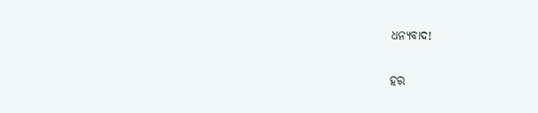ଧନ୍ୟବାଦ!

ହର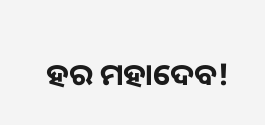ହର ମହାଦେବ!